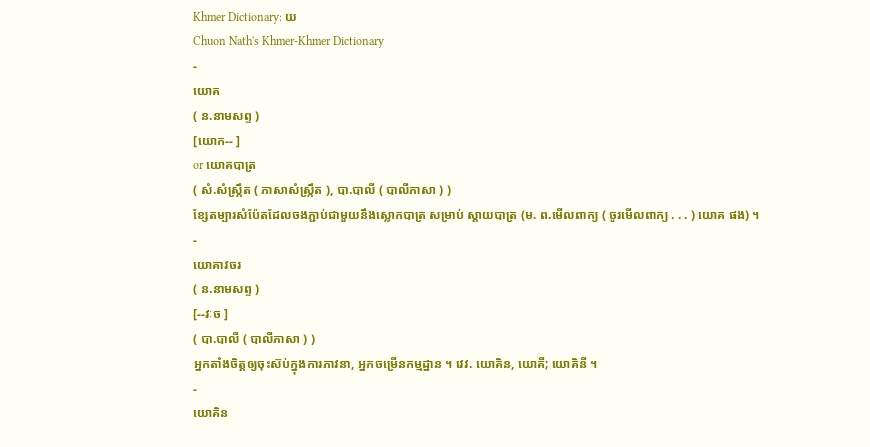Khmer Dictionary: យ
Chuon Nath's Khmer-Khmer Dictionary
-
យោគ
( ន.នាមសព្ទ )
[យោក-- ]
or យោគបាត្រ
( សំ.សំស្រ្កឹត ( ភាសាសំស្រ្កឹត ), បា.បាលី ( បាលីភាសា ) )
ខ្សែតម្បារសំប៉ែតដែលចងភ្ជាប់ជាមួយនឹងស្លោកបាត្រ សម្រាប់ ស្តាយបាត្រ (ម. ព.មើលពាក្យ ( ចូរមើលពាក្យ . . . ) យោគ ផង) ។
-
យោគាវចរ
( ន.នាមសព្ទ )
[--វៈច ]
( បា.បាលី ( បាលីភាសា ) )
អ្នកតាំងចិត្តឲ្យចុះស៊ប់ក្នុងការភាវនា, អ្នកចម្រើនកម្មដ្ឋាន ។ វេវ. យោគិន, យោគី; យោគិនី ។
-
យោគិន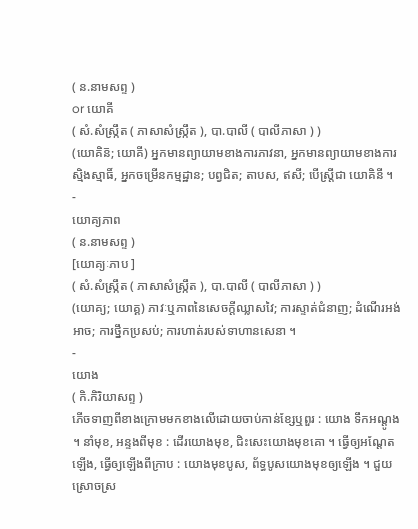( ន.នាមសព្ទ )
or យោគី
( សំ.សំស្រ្កឹត ( ភាសាសំស្រ្កឹត ), បា.បាលី ( បាលីភាសា ) )
(យោគិន៑; យោគី) អ្នកមានព្យាយាមខាងការភាវនា, អ្នកមានព្យាយាមខាងការស្មិងស្មាធិ៍, អ្នកចម្រើនកម្មដ្ឋាន; បព្វជិត; តាបស, ឥសី; បើស្រ្តីជា យោគិនី ។
-
យោគ្យភាព
( ន.នាមសព្ទ )
[យោគ្យៈភាប ]
( សំ.សំស្រ្កឹត ( ភាសាសំស្រ្កឹត ), បា.បាលី ( បាលីភាសា ) )
(យោគ្យ; យោគ្គ) ភាវៈឬភាពនៃសេចក្ដីឈ្លាសវៃ; ការស្ទាត់ជំនាញ; ដំណើរអង់អាច; ការថ្នឹកប្រសប់; ការហាត់របស់ទាហានសេនា ។
-
យោង
( កិ.កិរិយាសព្ទ )
ភើចទាញពីខាងក្រោមមកខាងលើដោយចាប់កាន់ខ្សែឬពួរ : យោង ទឹកអណ្តូង ។ នាំមុខ, អន្ទងពីមុខ : ដើរយោងមុខ, ជិះសេះយោងមុខគោ ។ ធ្វើឲ្យអណ្តែតឡើង, ធ្វើឲ្យឡើងពីក្រាប : យោងមុខបូស, ព័ទ្ធបូសយោងមុខឲ្យឡើង ។ ជួយស្រោចស្រ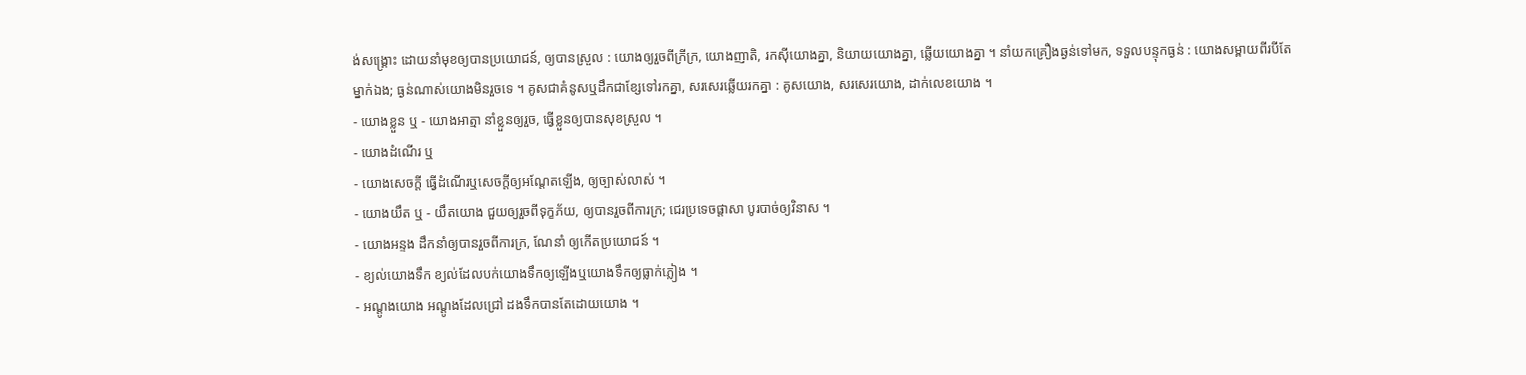ង់សង្រ្គោះ ដោយនាំមុខឲ្យបានប្រយោជន៍, ឲ្យបានស្រួល : យោងឲ្យរួចពីក្រីក្រ, យោងញាតិ, រកស៊ីយោងគ្នា, និយាយយោងគ្នា, ឆ្លើយយោងគ្នា ។ នាំយកគ្រឿងឆ្ងន់ទៅមក, ទទួលបន្ទុកធ្ងន់ : យោងសម្ពាយពីរបីតែ ម្នាក់ឯង; ធ្ងន់ណាស់យោងមិនរួចទេ ។ គូសជាគំនូសឬដឹកជាខ្សែទៅរកគ្នា, សរសេរឆ្លើយរកគ្នា : គូសយោង, សរសេរយោង, ដាក់លេខយោង ។
- យោងខ្លួន ឬ - យោងអាត្មា នាំខ្លួនឲ្យរួច, ធ្វើខ្លួនឲ្យបានសុខស្រួល ។
- យោងដំណើរ ឬ
- យោងសេចក្តី ធ្វើដំណើរឬសេចក្ដីឲ្យអណ្តែតឡើង, ឲ្យច្បាស់លាស់ ។
- យោងយឹត ឬ - យឹតយោង ជួយឲ្យរួចពីទុក្ខភ័យ, ឲ្យបានរួចពីការក្រ; ជេរប្រទេចផ្តាសា បូរបាច់ឲ្យវិនាស ។
- យោងអន្ទង ដឹកនាំឲ្យបានរួចពីការក្រ, ណែនាំ ឲ្យកើតប្រយោជន៍ ។
- ខ្យល់យោងទឹក ខ្យល់ដែលបក់យោងទឹកឲ្យឡើងឬយោងទឹកឲ្យធ្លាក់ភ្លៀង ។
- អណ្តូងយោង អណ្តូងដែលជ្រៅ ដងទឹកបានតែដោយយោង ។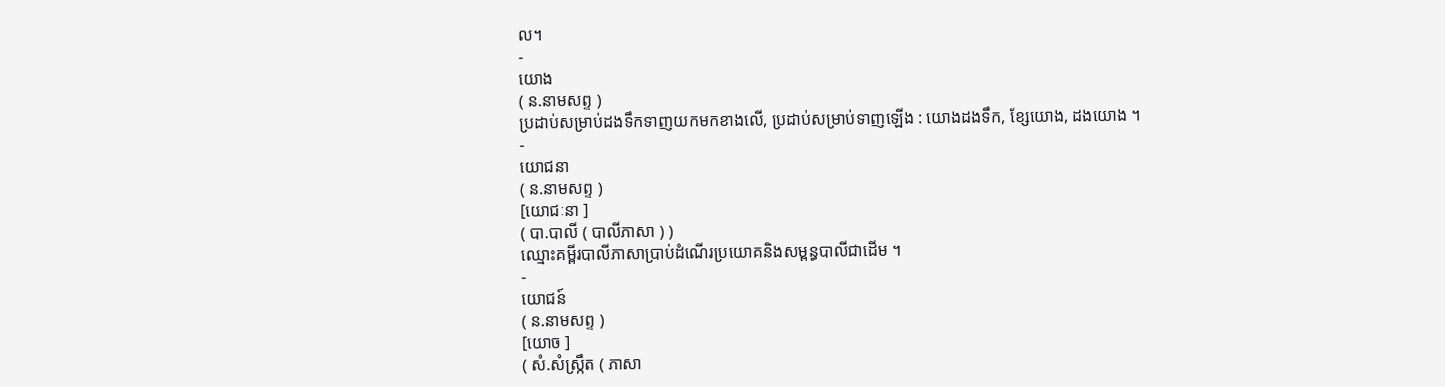ល។
-
យោង
( ន.នាមសព្ទ )
ប្រដាប់សម្រាប់ដងទឹកទាញយកមកខាងលើ, ប្រដាប់សម្រាប់ទាញឡើង : យោងដងទឹក, ខ្សែយោង, ដងយោង ។
-
យោជនា
( ន.នាមសព្ទ )
[យោជៈនា ]
( បា.បាលី ( បាលីភាសា ) )
ឈ្មោះគម្ពីរបាលីភាសាប្រាប់ដំណើរប្រយោគនិងសម្ពន្ធបាលីជាដើម ។
-
យោជន៍
( ន.នាមសព្ទ )
[យោច ]
( សំ.សំស្រ្កឹត ( ភាសា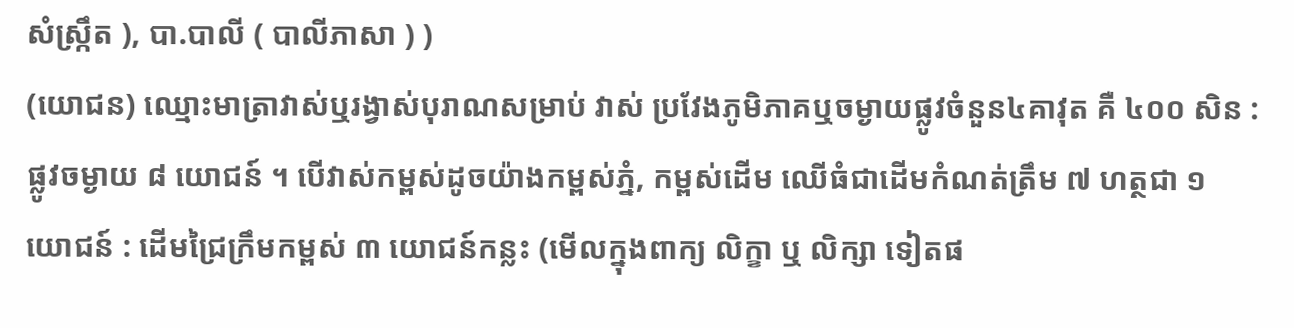សំស្រ្កឹត ), បា.បាលី ( បាលីភាសា ) )
(យោជន) ឈ្មោះមាត្រាវាស់ឬរង្វាស់បុរាណសម្រាប់ វាស់ ប្រវែងភូមិភាគឬចម្ងាយផ្លូវចំនួន៤គាវុត គឺ ៤០០ សិន : ផ្លូវចម្ងាយ ៨ យោជន៍ ។ បើវាស់កម្ពស់ដូចយ៉ាងកម្ពស់ភ្នំ, កម្ពស់ដើម ឈើធំជាដើមកំណត់ត្រឹម ៧ ហត្ថជា ១ យោជន៍ : ដើមជ្រៃក្រឹមកម្ពស់ ៣ យោជន៍កន្លះ (មើលក្នុងពាក្យ លិក្ខា ឬ លិក្សា ទៀតផ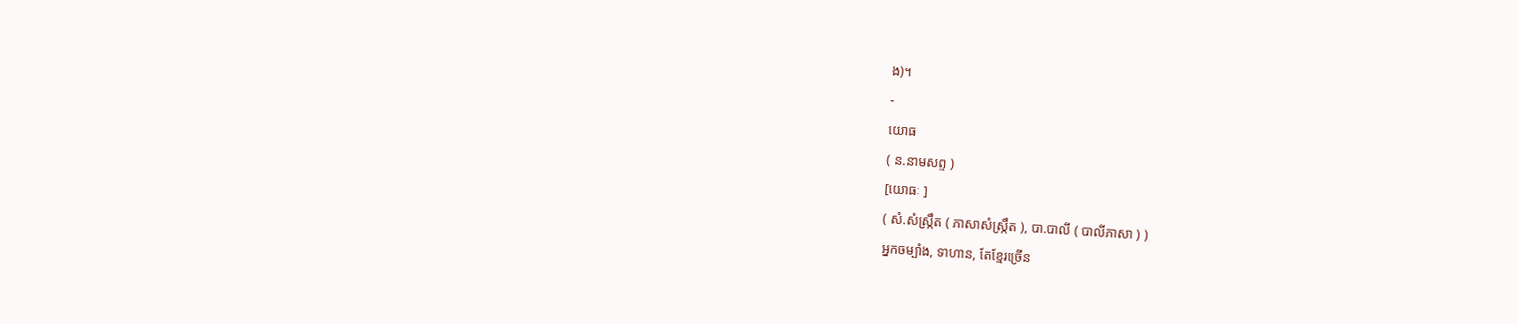ង)។
-
យោធ
( ន.នាមសព្ទ )
[យោធៈ ]
( សំ.សំស្រ្កឹត ( ភាសាសំស្រ្កឹត ), បា.បាលី ( បាលីភាសា ) )
អ្នកចម្បាំង, ទាហាន, តែខ្មែរច្រើន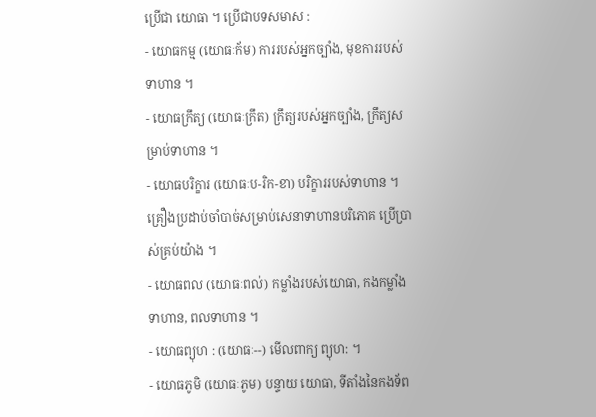ប្រើជា យោធា ។ ប្រើជាបទសមាស :
- យោធកម្ម (យោធៈក័ម) ការរបស់អ្នកច្បាំង, មុខការរបស់ទាហាន ។
- យោធក្រឹត្យ (យោធៈក្រឹត) ក្រឹត្យរបស់អ្នកច្បាំង, ក្រឹត្យសម្រាប់ទាហាន ។
- យោធបរិក្ខារ (យោធៈប-រិក-ខា) បរិក្ខាររបស់ទាហាន ។ គ្រឿងប្រដាប់ចាំបាច់សម្រាប់សេនាទាហានបរិភោគ ប្រើប្រាស់គ្រប់យ៉ាង ។
- យោធពល (យោធៈពល់) កម្លាំងរបស់យោធា, កងកម្លាំងទាហាន, ពលទាហាន ។
- យោធព្យុហ : (យោធៈ--) មើលពាក្យ ព្យុហ: ។
- យោធភូមិ (យោធៈភូម) បន្ទាយ យោធា, ទីតាំងនៃកងទ័ព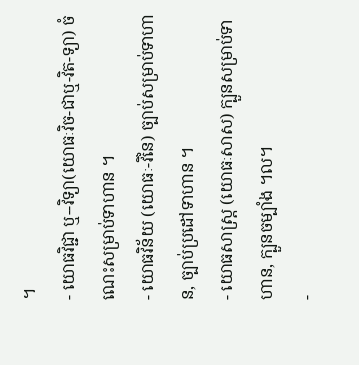។
- យោធវិជ្ជា ឬ--វិទ្យា(យោធៈវិច-ជាឬ-វិត-ទ្យា) ចំណេះសម្រាប់ទាហាន ។
- យោធវិន័យ (យោធៈ-វិនៃ) ច្បាប់សម្រាប់ទាហាន, ច្បាប់ប្រដៅទាហាន ។
- យោធសាស្រ្ត (យោធៈសាស) ក្បួនសម្រាប់ទាហាន, ក្បួនចម្បាំង ។ល។
-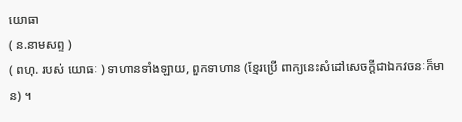យោធា
( ន.នាមសព្ទ )
( ពហុ. របស់ យោធៈ ) ទាហានទាំងឡាយ, ពួកទាហាន (ខ្មែរប្រើ ពាក្យនេះសំដៅសេចក្ដីជាឯកវចនៈក៏មាន) ។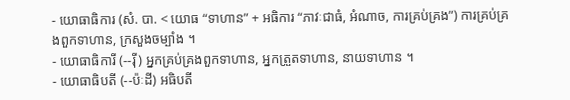- យោធាធិការ (សំ. បា. < យោធ “ទាហាន” + អធិការ “ភាវៈជាធំ, អំណាច, ការគ្រប់គ្រង”) ការគ្រប់គ្រងពួកទាហាន, ក្រសួងចម្បាំង ។
- យោធាធិការី (--រ៉ី) អ្នកគ្រប់គ្រងពួកទាហាន, អ្នកត្រួតទាហាន, នាយទាហាន ។
- យោធាធិបតី (--ប៉ៈដី) អធិបតី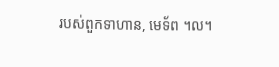របស់ពួកទាហាន, មេទ័ព ។ល។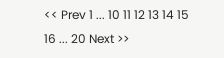<< Prev 1 ... 10 11 12 13 14 15 16 ... 20 Next >>